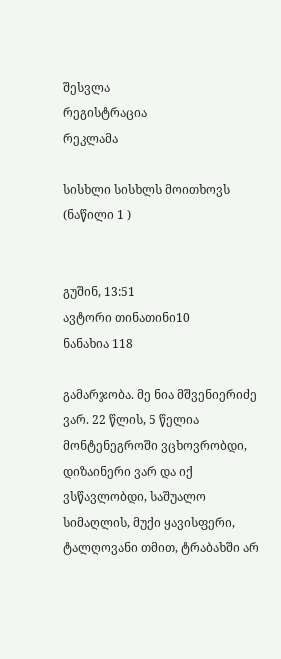შესვლა
რეგისტრაცია
რეკლამა

სისხლი სისხლს მოითხოვს (ნაწილი 1 )


გუშინ, 13:51
ავტორი თინათინი10
ნანახია 118

გამარჯობა. მე ნია მშვენიერიძე ვარ. 22 წლის, 5 წელია მონტენეგროში ვცხოვრობდი, დიზაინერი ვარ და იქ ვსწავლობდი, საშუალო სიმაღლის, მუქი ყავისფერი, ტალღოვანი თმით, ტრაბახში არ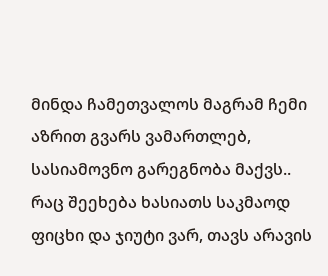მინდა ჩამეთვალოს მაგრამ ჩემი აზრით გვარს ვამართლებ, სასიამოვნო გარეგნობა მაქვს.. რაც შეეხება ხასიათს საკმაოდ ფიცხი და ჯიუტი ვარ, თავს არავის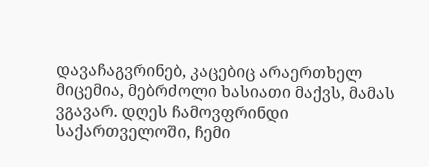დავაჩაგვრინებ, კაცებიც არაერთხელ მიცემია, მებრძოლი ხასიათი მაქვს, მამას ვგავარ. დღეს ჩამოვფრინდი საქართველოში, ჩემი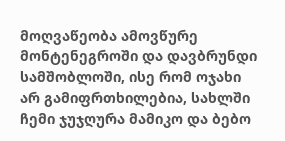მოღვაწეობა ამოვწურე მონტენეგროში და დავბრუნდი სამშობლოში, ისე რომ ოჯახი არ გამიფრთხილებია, სახლში ჩემი ჯუჯღურა მამიკო და ბებო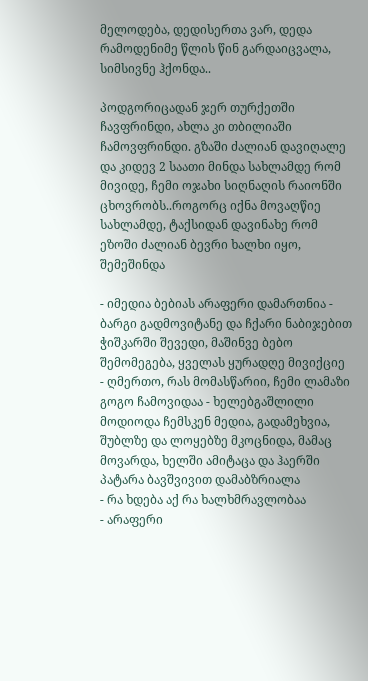მელოდება, დედისერთა ვარ, დედა რამოდენიმე წლის წინ გარდაიცვალა, სიმსივნე ჰქონდა..

პოდგორიცადან ჯერ თურქეთში ჩავფრინდი, ახლა კი თბილიაში ჩამოვფრინდი. გზაში ძალიან დავიღალე და კიდევ 2 საათი მინდა სახლამდე რომ მივიდე, ჩემი ოჯახი სიღნაღის რაიონში ცხოვრობს..როგორც იქნა მოვაღწიე სახლამდე, ტაქსიდან დავინახე რომ ეზოში ძალიან ბევრი ხალხი იყო, შემეშინდა

- იმედია ბებიას არაფერი დამართნია - ბარგი გადმოვიტანე და ჩქარი ნაბიჯებით ჭიშკარში შევედი, მაშინვე ბებო შემომეგება, ყველას ყურადღე მივიქციე
- ღმერთო, რას მომასწარიი, ჩემი ლამაზი გოგო ჩამოვიდაა - ხელებგაშლილი მოდიოდა ჩემსკენ მედია, გადამეხვია, შუბლზე და ლოყებზე მკოცნიდა, მამაც მოვარდა, ხელში ამიტაცა და ჰაერში პატარა ბავშვივით დამაბზრიალა
- რა ხდება აქ რა ხალხმრავლობაა
- არაფერი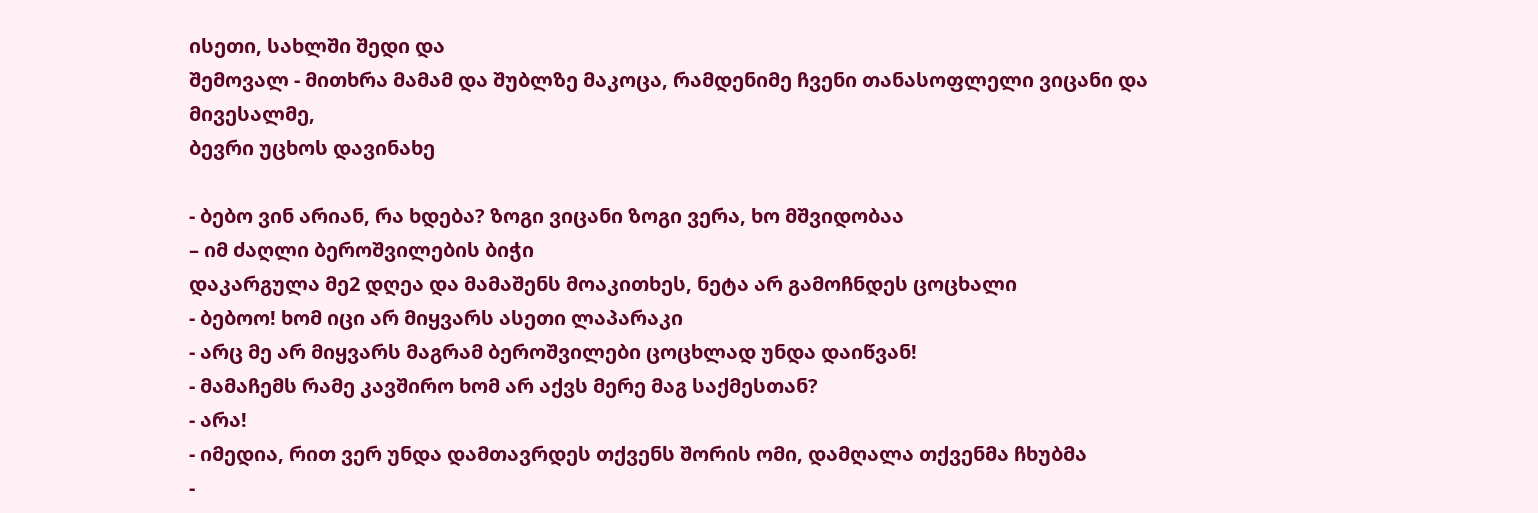ისეთი, სახლში შედი და
შემოვალ - მითხრა მამამ და შუბლზე მაკოცა, რამდენიმე ჩვენი თანასოფლელი ვიცანი და მივესალმე,
ბევრი უცხოს დავინახე

- ბებო ვინ არიან, რა ხდება? ზოგი ვიცანი ზოგი ვერა, ხო მშვიდობაა
– იმ ძაღლი ბეროშვილების ბიჭი
დაკარგულა მე2 დღეა და მამაშენს მოაკითხეს, ნეტა არ გამოჩნდეს ცოცხალი
- ბებოო! ხომ იცი არ მიყვარს ასეთი ლაპარაკი
- არც მე არ მიყვარს მაგრამ ბეროშვილები ცოცხლად უნდა დაიწვან!
- მამაჩემს რამე კავშირო ხომ არ აქვს მერე მაგ საქმესთან?
- არა!
- იმედია, რით ვერ უნდა დამთავრდეს თქვენს შორის ომი, დამღალა თქვენმა ჩხუბმა
-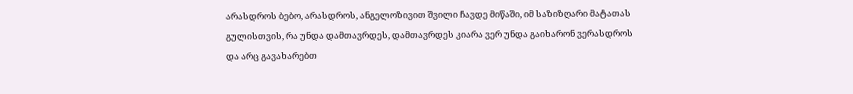არასდროს ბებო, არასდროს, ანგელოზივით შვილი ჩავდე მიწაში, იმ საზიზღარი მატათას გულისთვის, რა უნდა დამთავრდეს, დამთავრდეს კიარა ვერ უნდა გაიხარონ ვერასდროს და არც გავახარებთ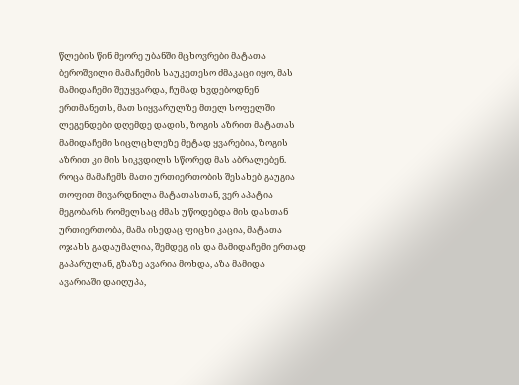წლების წინ მეორე უბანში მცხოვრები მატათა ბეროშვილი მამაჩემის საუკეთესო ძმაკაცი იყო, მას მამიდაჩემი შეუყვარდა, ჩუმად ხვდებოდნენ ერთმანეთს, მათ სიყვარულზე მთელ სოფელში ლეგენდები დღემდე დადის, ზოგის აზრით მატათას მამიდაჩემი სიცლცხლეზე მეტად ყვარებია, ზოგის აზრით კი მის სიკვდილს სწორედ მას აბრალებენ. როცა მამაჩემს მათი ურთიერთობის შესახებ გაუგია თოფით მივარდნილა მატათასთან, ვერ აპატია მეგობარს რომელსაც ძმას უწოდებდა მის დასთან ურთიერთობა, მამა ისედაც ფიცხი კაცია, მატათა ოჯახს გადაუმალია, შემდეგ ის და მამიდაჩემი ერთად გაპარულან, გზაზე ავარია მოხდა, აზა მამიდა ავარიაში დაიღუპა,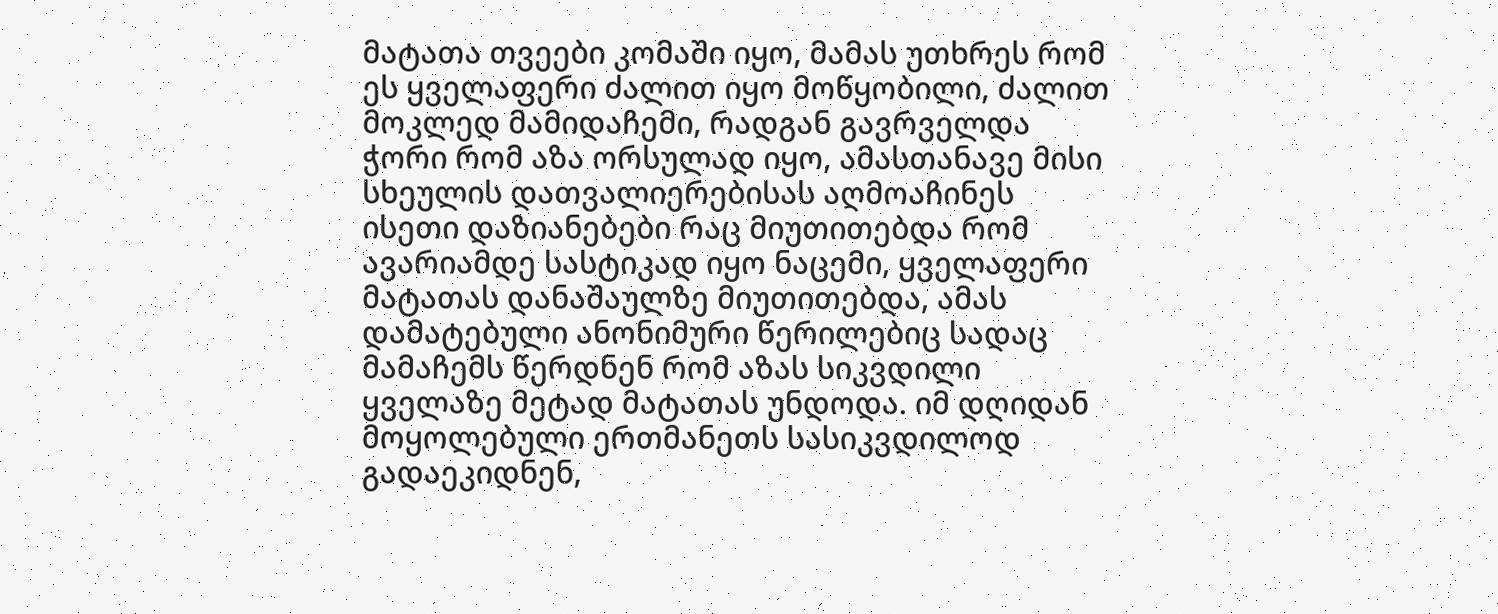მატათა თვეები კომაში იყო, მამას უთხრეს რომ ეს ყველაფერი ძალით იყო მოწყობილი, ძალით მოკლედ მამიდაჩემი, რადგან გავრველდა ჭორი რომ აზა ორსულად იყო, ამასთანავე მისი სხეულის დათვალიერებისას აღმოაჩინეს ისეთი დაზიანებები რაც მიუთითებდა რომ ავარიამდე სასტიკად იყო ნაცემი, ყველაფერი მატათას დანაშაულზე მიუთითებდა, ამას დამატებული ანონიმური წერილებიც სადაც მამაჩემს წერდნენ რომ აზას სიკვდილი ყველაზე მეტად მატათას უნდოდა. იმ დღიდან მოყოლებული ერთმანეთს სასიკვდილოდ გადაეკიდნენ,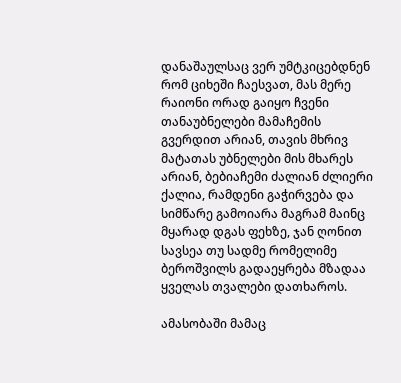დანაშაულსაც ვერ უმტკიცებდნენ რომ ციხეში ჩაესვათ, მას მერე რაიონი ორად გაიყო ჩვენი თანაუბნელები მამაჩემის გვერდით არიან, თავის მხრივ მატათას უბნელები მის მხარეს არიან, ბებიაჩემი ძალიან ძლიერი ქალია, რამდენი გაჭირვება და სიმწარე გამოიარა მაგრამ მაინც მყარად დგას ფეხზე, ჯან ღონით სავსეა თუ სადმე რომელიმე ბეროშვილს გადაეყრება მზადაა ყველას თვალები დათხაროს.

ამასობაში მამაც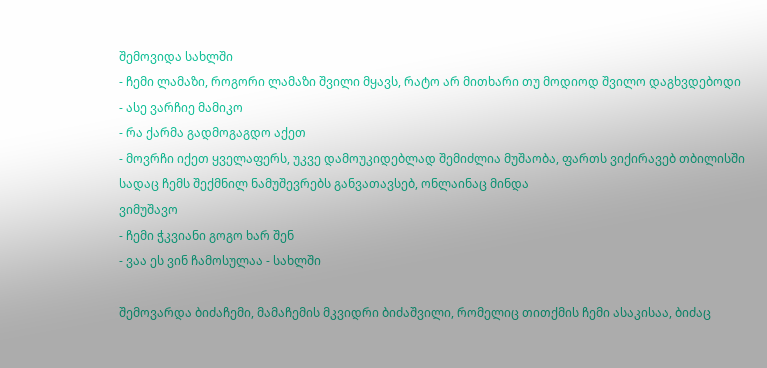შემოვიდა სახლში
- ჩემი ლამაზი, როგორი ლამაზი შვილი მყავს, რატო არ მითხარი თუ მოდიოდ შვილო დაგხვდებოდი
- ასე ვარჩიე მამიკო
- რა ქარმა გადმოგაგდო აქეთ
- მოვრჩი იქეთ ყველაფერს, უკვე დამოუკიდებლად შემიძლია მუშაობა, ფართს ვიქირავებ თბილისში სადაც ჩემს შექმნილ ნამუშევრებს განვათავსებ, ონლაინაც მინდა
ვიმუშავო
- ჩემი ჭკვიანი გოგო ხარ შენ
- ვაა ეს ვინ ჩამოსულაა - სახლში

შემოვარდა ბიძაჩემი, მამაჩემის მკვიდრი ბიძაშვილი, რომელიც თითქმის ჩემი ასაკისაა, ბიძაც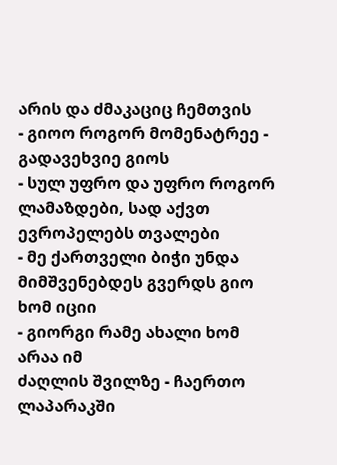არის და ძმაკაციც ჩემთვის
- გიოო როგორ მომენატრეე - გადავეხვიე გიოს
- სულ უფრო და უფრო როგორ
ლამაზდები, სად აქვთ ევროპელებს თვალები
- მე ქართველი ბიჭი უნდა
მიმშვენებდეს გვერდს გიო ხომ იციი
- გიორგი რამე ახალი ხომ არაა იმ
ძაღლის შვილზე - ჩაერთო ლაპარაკში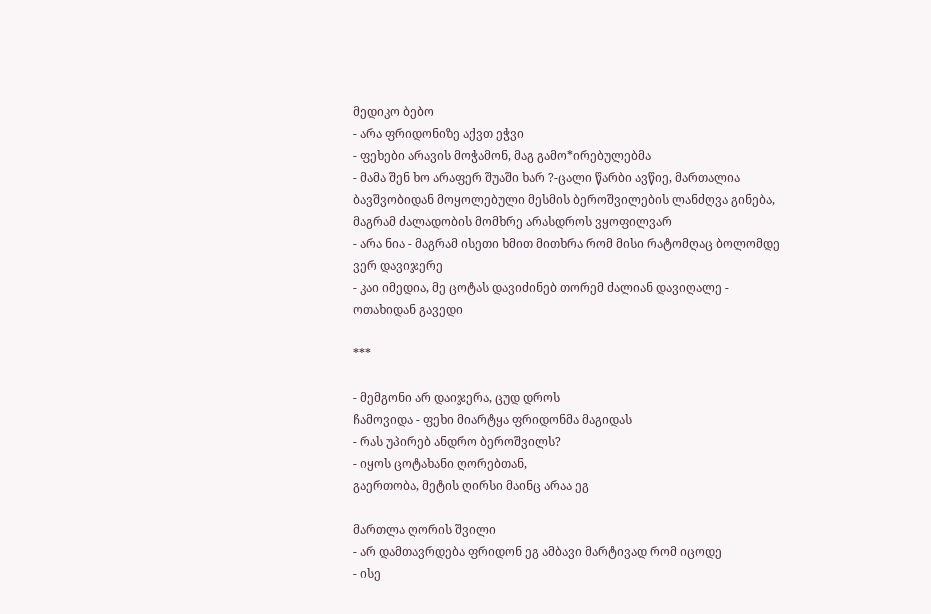მედიკო ბებო
- არა ფრიდონიზე აქვთ ეჭვი
- ფეხები არავის მოჭამონ, მაგ გამო*ირებულებმა
- მამა შენ ხო არაფერ შუაში ხარ ?-ცალი წარბი ავწიე, მართალია ბავშვობიდან მოყოლებული მესმის ბეროშვილების ლანძღვა გინება, მაგრამ ძალადობის მომხრე არასდროს ვყოფილვარ
- არა ნია - მაგრამ ისეთი ხმით მითხრა რომ მისი რატომღაც ბოლომდე ვერ დავიჯერე
- კაი იმედია, მე ცოტას დავიძინებ თორემ ძალიან დავიღალე - ოთახიდან გავედი

***

- მემგონი არ დაიჯერა, ცუდ დროს
ჩამოვიდა - ფეხი მიარტყა ფრიდონმა მაგიდას
- რას უპირებ ანდრო ბეროშვილს?
- იყოს ცოტახანი ღორებთან,
გაერთობა, მეტის ღირსი მაინც არაა ეგ

მართლა ღორის შვილი
- არ დამთავრდება ფრიდონ ეგ ამბავი მარტივად რომ იცოდე
- ისე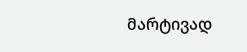მარტივად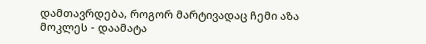დამთავრდება, როგორ მარტივადაც ჩემი აზა მოკლეს - დაამატა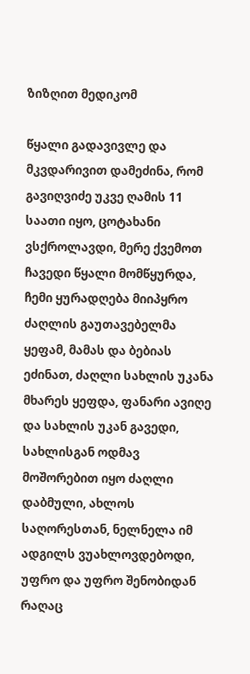ზიზღით მედიკომ

წყალი გადავივლე და მკვდარივით დამეძინა, რომ გავიღვიძე უკვე ღამის 11 საათი იყო, ცოტახანი ვსქროლავდი, მერე ქვემოთ ჩავედი წყალი მომწყურდა, ჩემი ყურადღება მიიპყრო ძაღლის გაუთავებელმა ყეფამ, მამას და ბებიას ეძინათ, ძაღლი სახლის უკანა მხარეს ყეფდა, ფანარი ავიღე და სახლის უკან გავედი, სახლისგან ოდმავ მოშორებით იყო ძაღლი დაბმული, ახლოს საღორესთან, ნელნელა იმ ადგილს ვუახლოვდებოდი, უფრო და უფრო შენობიდან რაღაც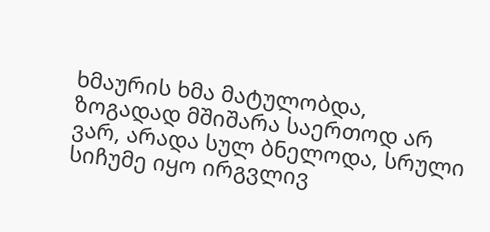ხმაურის ხმა მატულობდა, ზოგადად მშიშარა საერთოდ არ ვარ, არადა სულ ბნელოდა, სრული სიჩუმე იყო ირგვლივ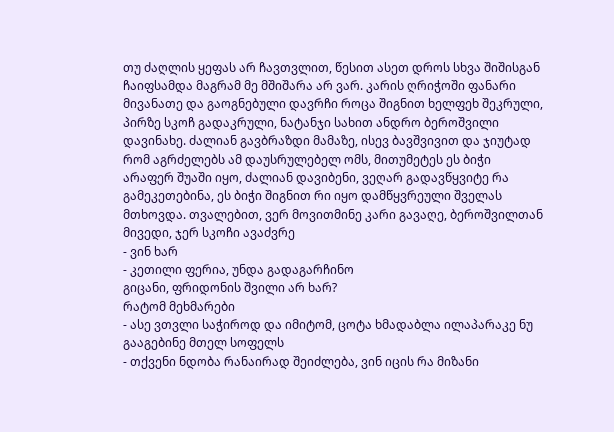თუ ძაღლის ყეფას არ ჩავთვლით, წესით ასეთ დროს სხვა შიშისგან ჩაიფსამდა მაგრამ მე მშიშარა არ ვარ. კარის ღრიჭოში ფანარი მივანათე და გაოგნებული დავრჩი როცა შიგნით ხელფეხ შეკრული, პირზე სკოჩ გადაკრული, ნატანჯი სახით ანდრო ბეროშვილი დავინახე. ძალიან გავბრაზდი მამაზე, ისევ ბავშვივით და ჯიუტად რომ აგრძელებს ამ დაუსრულებელ ომს, მითუმეტეს ეს ბიჭი არაფერ შუაში იყო, ძალიან დავიბენი, ვეღარ გადავწყვიტე რა გამეკეთებინა, ეს ბიჭი შიგნით რი იყო დამწყვრეული შველას მთხოვდა. თვალებით, ვერ მოვითმინე კარი გავაღე, ბეროშვილთან მივედი, ჯერ სკოჩი ავაძვრე
- ვინ ხარ
- კეთილი ფერია, უნდა გადაგარჩინო
გიცანი, ფრიდონის შვილი არ ხარ?
რატომ მეხმარები
- ასე ვთვლი საჭიროდ და იმიტომ, ცოტა ხმადაბლა ილაპარაკე ნუ გააგებინე მთელ სოფელს
- თქვენი ნდობა რანაირად შეიძლება, ვინ იცის რა მიზანი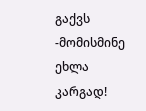გაქვს
-მომისმინე ეხლა კარგად!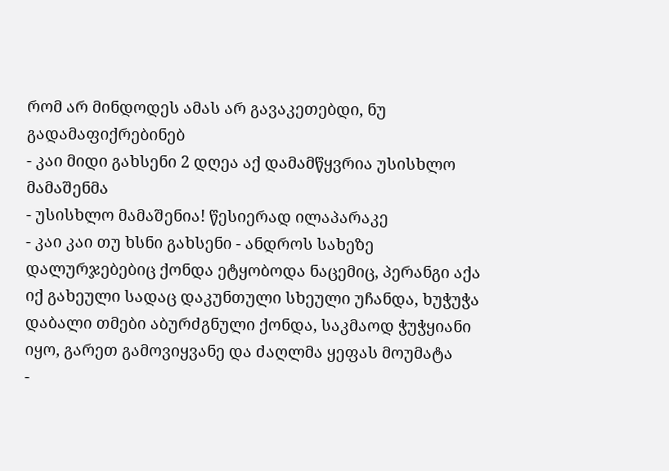რომ არ მინდოდეს ამას არ გავაკეთებდი, ნუ გადამაფიქრებინებ
- კაი მიდი გახსენი 2 დღეა აქ დამამწყვრია უსისხლო მამაშენმა
- უსისხლო მამაშენია! წესიერად ილაპარაკე
- კაი კაი თუ ხსნი გახსენი - ანდროს სახეზე დალურჯებებიც ქონდა ეტყობოდა ნაცემიც, პერანგი აქა იქ გახეული სადაც დაკუნთული სხეული უჩანდა, ხუჭუჭა დაბალი თმები აბურძგნული ქონდა, საკმაოდ ჭუჭყიანი იყო, გარეთ გამოვიყვანე და ძაღლმა ყეფას მოუმატა
-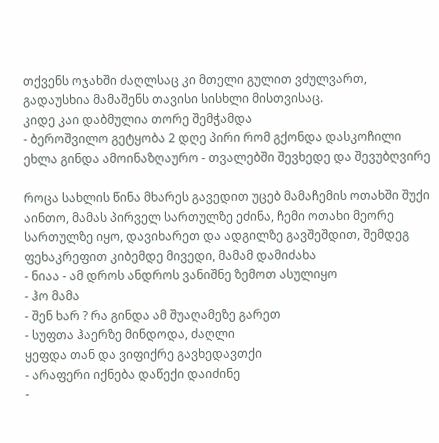თქვენს ოჯახში ძაღლსაც კი მთელი გულით ვძულვართ, გადაუსხია მამაშენს თავისი სისხლი მისთვისაც.
კიდე კაი დაბმულია თორე შემჭამდა
- ბეროშვილო გეტყობა 2 დღე პირი რომ გქონდა დასკოჩილი ეხლა გინდა ამოინაზღაურო - თვალებში შევხედე და შევუბღვირე

როცა სახლის წინა მხარეს გავედით უცებ მამაჩემის ოთახში შუქი აინთო, მამას პირველ სართულზე ეძინა, ჩემი ოთახი მეორე სართულზე იყო, დავიხარეთ და ადგილზე გავშეშდით, შემდეგ ფეხაკრეფით კიბემდე მივედი, მამამ დამიძახა
- ნიაა - ამ დროს ანდროს ვანიშნე ზემოთ ასულიყო
- ჰო მამა
- შენ ხარ ? რა გინდა ამ შუაღამეზე გარეთ
- სუფთა ჰაერზე მინდოდა, ძაღლი
ყეფდა თან და ვიფიქრე გავხედავთქი
- არაფერი იქნება დაწექი დაიძინე
-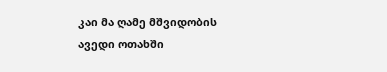კაი მა ღამე მშვიდობის
ავედი ოთახში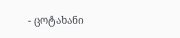- ცოტახანი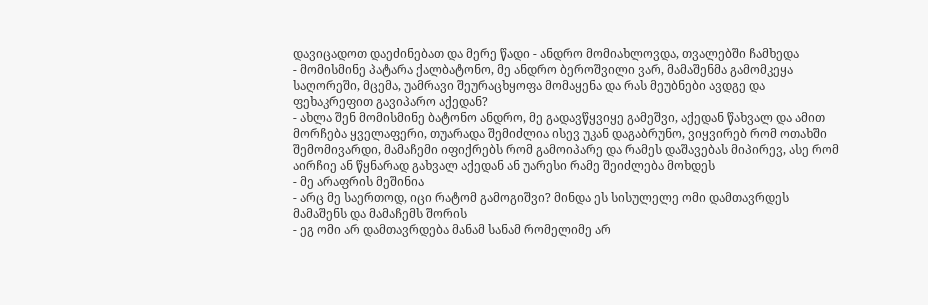დავიცადოთ დაეძინებათ და მერე წადი - ანდრო მომიახლოვდა, თვალებში ჩამხედა
- მომისმინე პატარა ქალბატონო, მე ანდრო ბეროშვილი ვარ, მამაშენმა გამომკეყა საღორეში, მცემა, უამრავი შეურაცხყოფა მომაყენა და რას მეუბნები ავდგე და ფეხაკრეფით გავიპარო აქედან?
- ახლა შენ მომისმინე ბატონო ანდრო, მე გადავწყვიყე გამეშვი, აქედან წახვალ და ამით მორჩება ყველაფერი, თუარადა შემიძლია ისევ უკან დაგაბრუნო, ვიყვირებ რომ ოთახში შემომივარდი, მამაჩემი იფიქრებს რომ გამოიპარე და რამეს დაშავებას მიპირევ, ასე რომ აირჩიე ან წყნარად გახვალ აქედან ან უარესი რამე შეიძლება მოხდეს
- მე არაფრის მეშინია
- არც მე საერთოდ, იცი რატომ გამოგიშვი? მინდა ეს სისულელე ომი დამთავრდეს მამაშენს და მამაჩემს შორის
- ეგ ომი არ დამთავრდება მანამ სანამ რომელიმე არ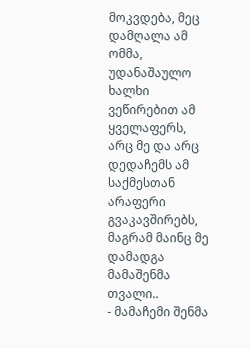მოკვდება, მეც დამღალა ამ ომმა, უდანაშაულო ხალხი ვეწირებით ამ ყველაფერს, არც მე და არც დედაჩემს ამ საქმესთან არაფერი გვაკავშირებს, მაგრამ მაინც მე დამადგა მამაშენმა თვალი..
- მამაჩემი შენმა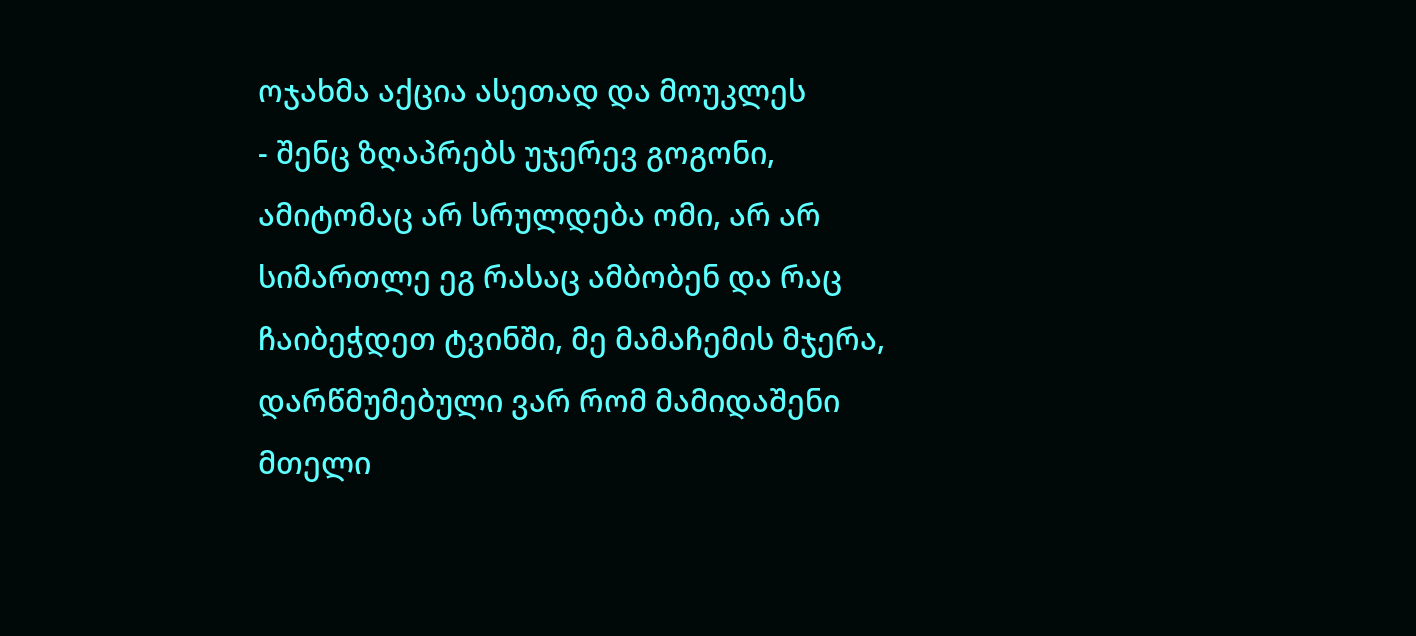ოჯახმა აქცია ასეთად და მოუკლეს
- შენც ზღაპრებს უჯერევ გოგონი, ამიტომაც არ სრულდება ომი, არ არ სიმართლე ეგ რასაც ამბობენ და რაც ჩაიბეჭდეთ ტვინში, მე მამაჩემის მჯერა, დარწმუმებული ვარ რომ მამიდაშენი მთელი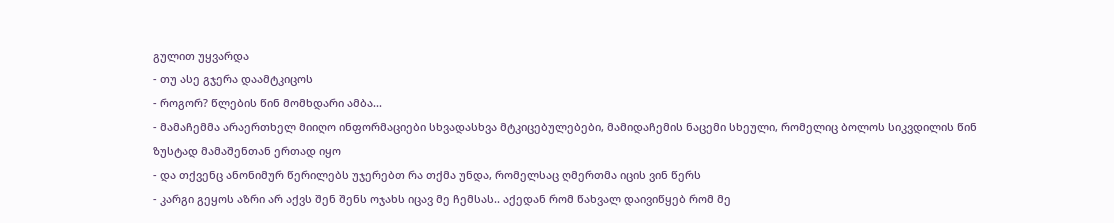გულით უყვარდა
- თუ ასე გჯერა დაამტკიცოს
- როგორ? წლების წინ მომხდარი ამბა...
- მამაჩემმა არაერთხელ მიიღო ინფორმაციები სხვადასხვა მტკიცებულებები, მამიდაჩემის ნაცემი სხეული, რომელიც ბოლოს სიკვდილის წინ ზუსტად მამაშენთან ერთად იყო
- და თქვენც ანონიმურ წერილებს უჯერებთ რა თქმა უნდა, რომელსაც ღმერთმა იცის ვინ წერს
- კარგი გეყოს აზრი არ აქვს შენ შენს ოჯახს იცავ მე ჩემსას.. აქედან რომ წახვალ დაივიწყებ რომ მე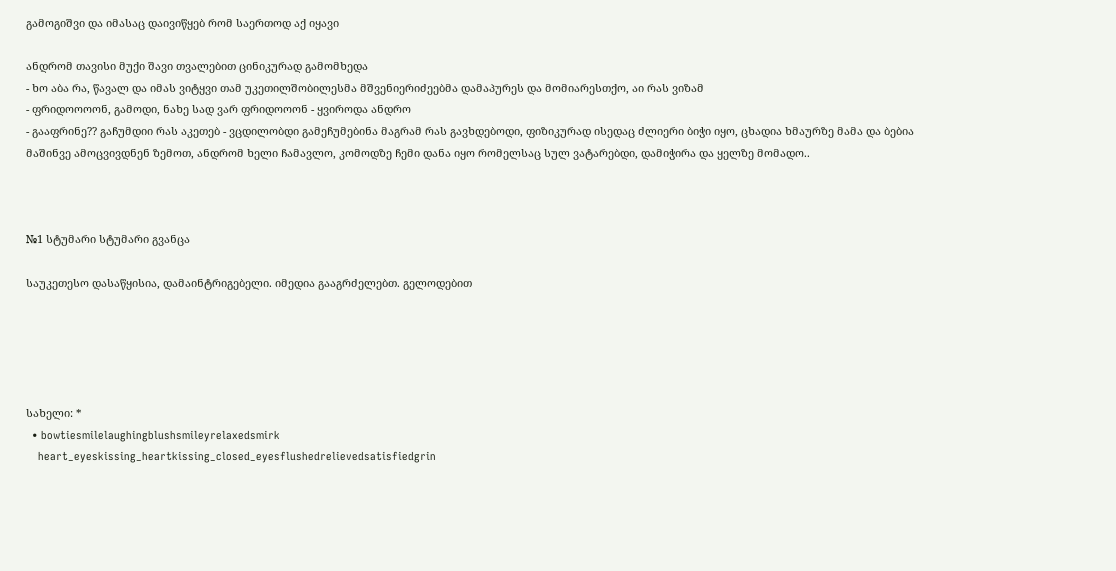გამოგიშვი და იმასაც დაივიწყებ რომ საერთოდ აქ იყავი

ანდრომ თავისი მუქი შავი თვალებით ცინიკურად გამომხედა
- ხო აბა რა, წავალ და იმას ვიტყვი თამ უკეთილშობილესმა მშვენიერიძეებმა დამაპურეს და მომიარესთქო, აი რას ვიზამ
- ფრიდოოოონ, გამოდი, ნახე სად ვარ ფრიდოოონ - ყვიროდა ანდრო
- გააფრინე?? გაჩუმდიი რას აკეთებ - ვცდილობდი გამეჩუმებინა მაგრამ რას გავხდებოდი, ფიზიკურად ისედაც ძლიერი ბიჭი იყო, ცხადია ხმაურზე მამა და ბებია მაშინვე ამოცვივდნენ ზემოთ, ანდრომ ხელი ჩამავლო, კომოდზე ჩემი დანა იყო რომელსაც სულ ვატარებდი, დამიჭირა და ყელზე მომადო..



№1 სტუმარი სტუმარი გვანცა

საუკეთესო დასაწყისია, დამაინტრიგებელი. იმედია გააგრძელებთ. გელოდებით





სახელი: *
  • bowtiesmilelaughingblushsmileyrelaxedsmirk
    heart_eyeskissing_heartkissing_closed_eyesflushedrelievedsatisfiedgrin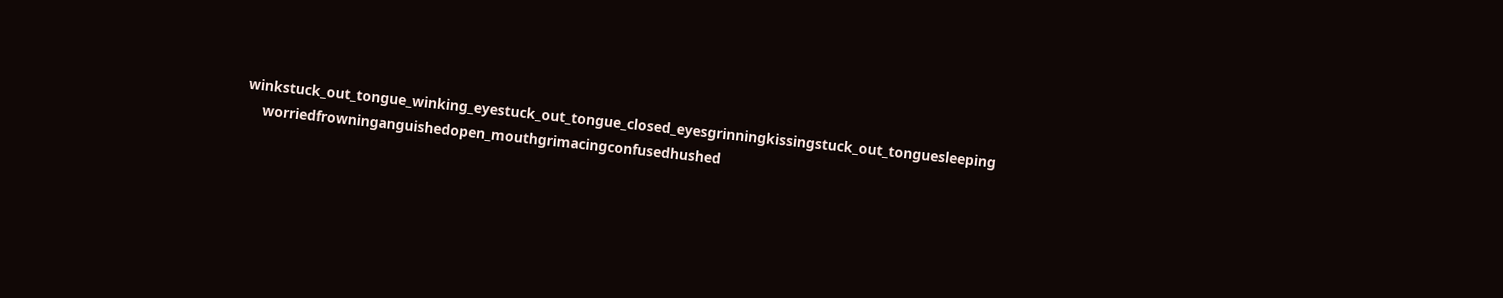winkstuck_out_tongue_winking_eyestuck_out_tongue_closed_eyesgrinningkissingstuck_out_tonguesleeping
    worriedfrowninganguishedopen_mouthgrimacingconfusedhushed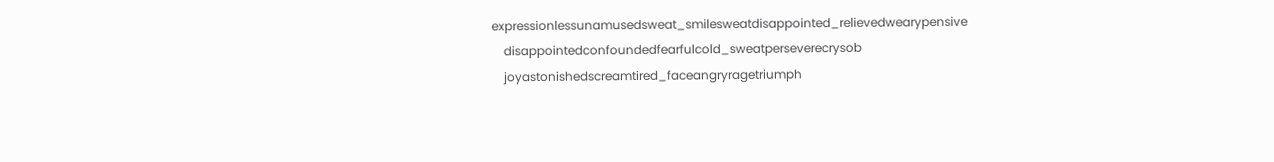expressionlessunamusedsweat_smilesweatdisappointed_relievedwearypensive
    disappointedconfoundedfearfulcold_sweatperseverecrysob
    joyastonishedscreamtired_faceangryragetriumph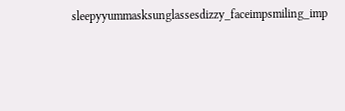sleepyyummasksunglassesdizzy_faceimpsmiling_imp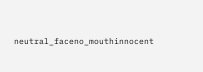neutral_faceno_mouthinnocent